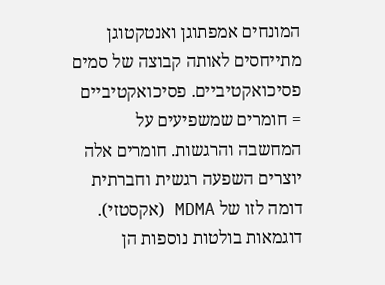המונחים אמפתוגן ואנטקטוגן מתייחסים לאותה קבוצה של סמים פסיכואקטיביים. פסיכואקטיביים = חומרים שמשפיעים על המחשבה והרגשות. חומרים אלה יוצרים השפעה רגשית וחברתית דומה לזו של MDMA (אקסטזי). דוגמאות בולטות נוספות הן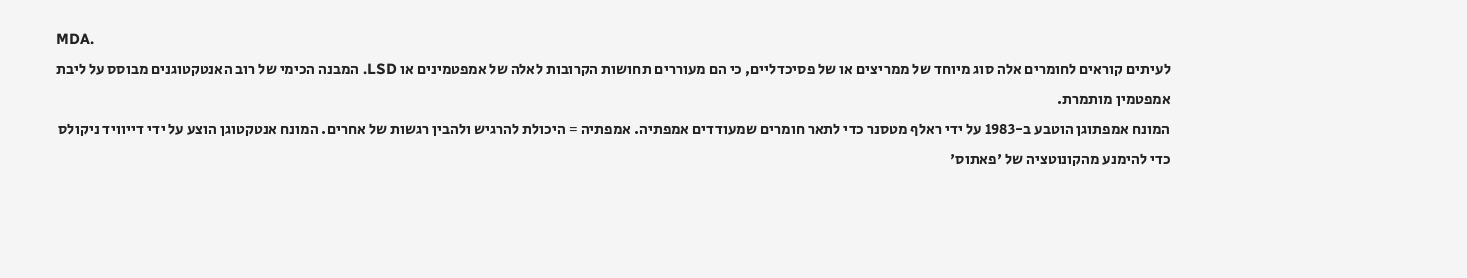MDA.
לעיתים קוראים לחומרים אלה סוג מיוחד של ממריצים או של פסיכדליים, כי הם מעוררים תחושות הקרובות לאלה של אמפטמינים או LSD. המבנה הכימי של רוב האנטקטוגנים מבוסס על ליבת אמפטמין מותמרת.
המונח אמפתוגן הוטבע ב-1983 על ידי ראלף מטסנר כדי לתאר חומרים שמעודדים אמפתיה. אמפתיה = היכולת להרגיש ולהבין רגשות של אחרים. המונח אנטקטוגן הוצע על ידי דייוויד ניקולס כדי להימנע מהקונוטציה של 'פאתוס'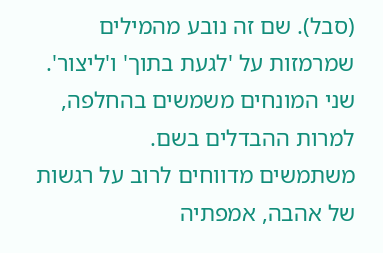(סבל). שם זה נובע מהמילים שמרמזות על 'לגעת בתוך' ו'ליצור'. שני המונחים משמשים בהחלפה, למרות ההבדלים בשם.
משתמשים מדווחים לרוב על רגשות של אהבה, אמפתיה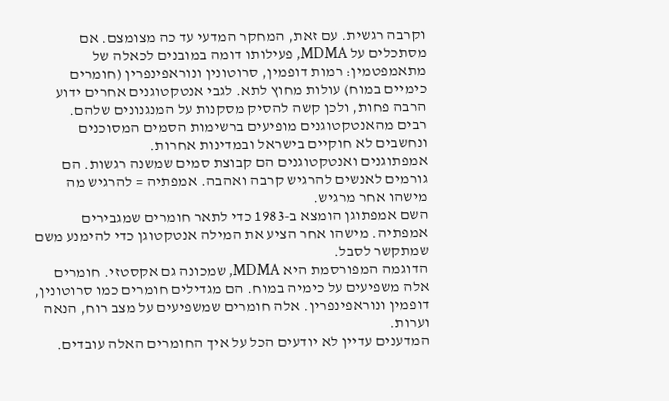וקרבה רגשית. עם זאת, המחקר המדעי עד כה מצומצם. אם מסתכלים על MDMA, פעילותו דומה במובנים לכאלה של מתאמפטמין: רמות דופמין, סרוטונין ונוראפינפרין (חומרים כימיים במוח) עולות מחוץ לתא. לגבי אנטקטוגנים אחרים ידוע הרבה פחות, ולכן קשה להסיק מסקנות על המנגנונים שלהם.
רבים מהאנטקטוגנים מופיעים ברשימות הסמים המסוכנים ונחשבים לא חוקיים בישראל ובמדינות אחרות.
אמפתוגנים ואנטקטוגנים הם קבוצת סמים שמשנה רגשות. הם גורמים לאנשים להרגיש קרבה ואהבה. אמפתיה = להרגיש מה מישהו אחר מרגיש.
השם אמפתוגן הומצא ב-1983 כדי לתאר חומרים שמגבירים אמפתיה. מישהו אחר הציע את המילה אנטקטוגן כדי להימנע משם שמתקשר לסבל.
הדוגמה המפורסמת היא MDMA, שמכונה גם אקסטזי. חומרים אלה משפיעים על כימיה במוח. הם מגדילים חומרים כמו סרוטונין, דופמין ונוראפינפרין. אלה חומרים שמשפיעים על מצב רוח, הנאה וערות.
המדענים עדיין לא יודעים הכל על איך החומרים האלה עובדים.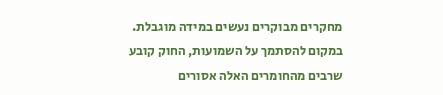מחקרים מבוקרים נעשים במידה מוגבלת. במקום להסתמך על השמועות, החוק קובע שרבים מהחומרים האלה אסורים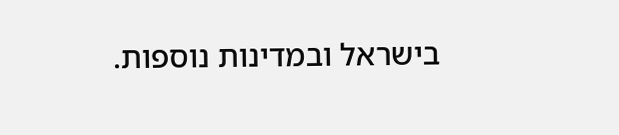בישראל ובמדינות נוספות.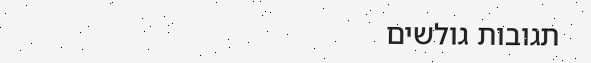תגובות גולשים